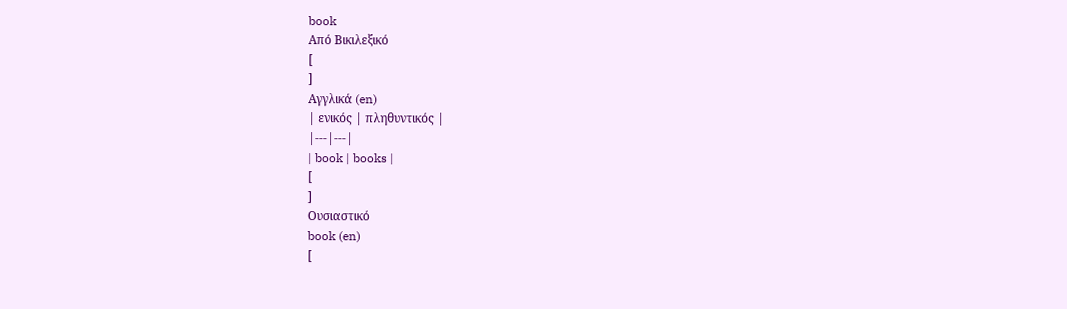book
Από Βικιλεξικό
[
]
Αγγλικά (en)
| ενικός | πληθυντικός |
|---|---|
| book | books |
[
]
Ουσιαστικό
book (en)
[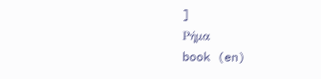]
Ρήμα
book (en)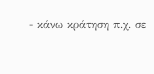- κάνω κράτηση π.χ. σε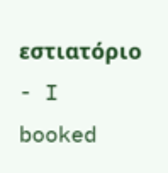εστιατόριο
- I booked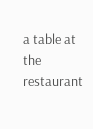a table at the restaurant